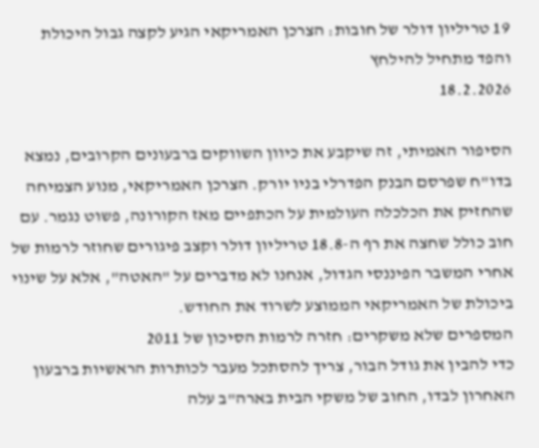19 טריליון דולר של חובות: הצרכן האמריקאי הגיע לקצה גבול היכולת והפד מתחיל להילחץ
18.2.2026

הסיפור האמיתי, זה שיקבע את כיוון השווקים ברבעונים הקרובים, נמצא בדו"ח שפרסם הבנק הפדרלי בניו יורק. הצרכן האמריקאי, מנוע הצמיחה שהחזיק את הכלכלה העולמית על הכתפיים מאז הקורונה, פשוט נגמר. עם חוב כולל שחצה את רף ה-18.8 טריליון דולר וקצב פיגורים שחוזר לרמות של אחרי המשבר הפיננסי הגדול, אנחנו לא מדברים על "האטה", אלא על שינוי ביכולת של האמריקאי הממוצע לשרוד את החודש.
המספרים שלא משקרים: חזרה לרמות הסיכון של 2011
כדי להבין את גודל הבור, צריך להסתכל מעבר לכותרות הראשיות ברבעון האחרון לבדו, החוב של משקי הבית בארה"ב עלה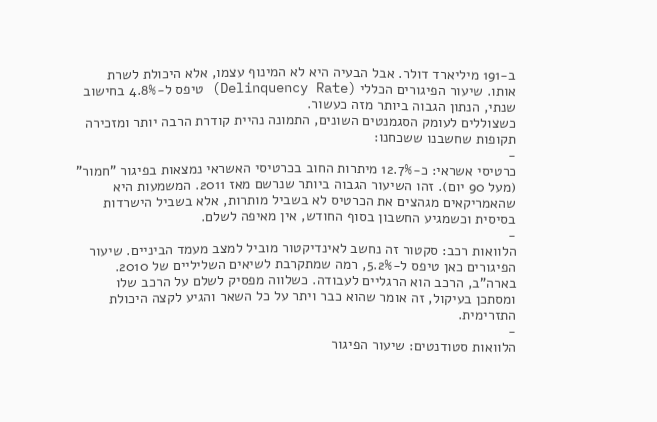ב-191 מיליארד דולר. אבל הבעיה היא לא המינוף עצמו, אלא היכולת לשרת אותו. שיעור הפיגורים הכללי (Delinquency Rate) טיפס ל-4.8% בחישוב שנתי, הנתון הגבוה ביותר מזה כעשור.
כשצוללים לעומק הסגמנטים השונים, התמונה נהיית קודרת הרבה יותר ומזכירה תקופות שחשבנו ששכחנו:
-
כרטיסי אשראי: כ-12.7% מיתרות החוב בכרטיסי האשראי נמצאות בפיגור "חמור" (מעל 90 יום). זהו השיעור הגבוה ביותר שנרשם מאז 2011. המשמעות היא שהאמריקאים מגהצים את הכרטיס לא בשביל מותרות, אלא בשביל הישרדות בסיסית וכשמגיע החשבון בסוף החודש, אין מאיפה לשלם.
-
הלוואות רכב: סקטור זה נחשב לאינדיקטור מוביל למצב מעמד הביניים. שיעור הפיגורים כאן טיפס ל-5.2%, רמה שמתקרבת לשיאים השליליים של 2010. בארה"ב, הרכב הוא הרגליים לעבודה. כשלווה מפסיק לשלם על הרכב שלו ומסתכן בעיקול, זה אומר שהוא כבר ויתר על כל השאר והגיע לקצה היכולת התזרימית.
-
הלוואות סטודנטים: שיעור הפיגור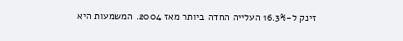זינק ל-16.3% העלייה החדה ביותר מאז 2004. המשמעות היא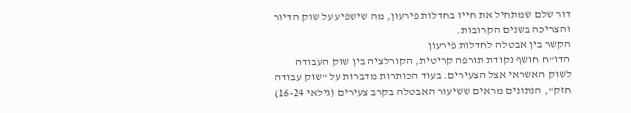דור שלם שמתחיל את חייו בחדלות פירעון, מה שישפיע על שוק הדיור והצריכה בשנים הקרובות.
הקשר בין אבטלה לחדלות פירעון
הדו"ח חושף נקודת תורפה קריטית, הקורלציה בין שוק העבודה לשוק האשראי אצל הצעירים. בעוד הכותרות מדברות על "שוק עבודה חזק", הנתונים מראים ששיעור האבטלה בקרב צעירים (גילאי 16-24)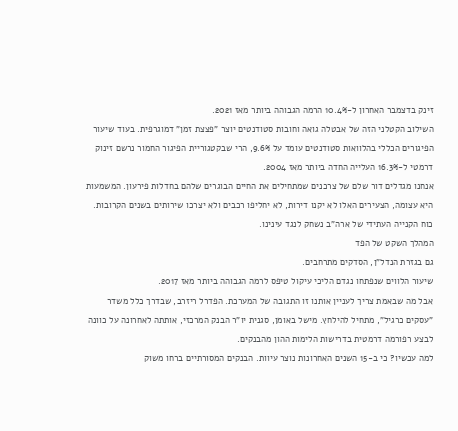זינק בדצמבר האחרון ל-10.4% הרמה הגבוהה ביותר מאז 2021.
השילוב הקטלני הזה של אבטלה גואה וחובות סטודנטים יוצר "פצצת זמן" דמוגרפית. בעוד שיעור הפיגורים הכללי בהלוואות סטודנטים עומד על 9.6%, הרי שבקטגוריית הפיגור החמור נרשם זינוק דרמטי ל-16.3% העלייה החדה ביותר מאז 2004.
אנחנו מגדלים דור שלם של צרכנים שמתחילים את החיים הבוגרים שלהם בחדלות פירעון. המשמעות היא עצומה, הצעירים האלו לא יקנו דירות, לא יחליפו רכבים ולא יצרכו שירותים בשנים הקרובות. כוח הקנייה העתידי של ארה"ב נשחק לנגד עינינו.
המהלך השקט של הפד
גם בגזרת הנדל"ן, הסדקים מתרחבים.
שיעור הלווים שנפתחו נגדם הליכי עיקול טיפס לרמה הגבוהה ביותר מאז 2017.
אבל מה שבאמת צריך לעניין אותנו זו התגובה של המערכת. הפדרל ריזרב, שבדרך כלל משדר "עסקים כרגיל", מתחיל להילחץ. מישל באומן, סגנית יו"ר הבנק המרכזי, אותתה לאחרונה על כוונה לבצע רפורמה דרמטית בדרישות הלימות ההון מהבנקים.
למה עכשיו? כי ב-15 השנים האחרונות נוצר עיוות. הבנקים המסורתיים ברחו משוק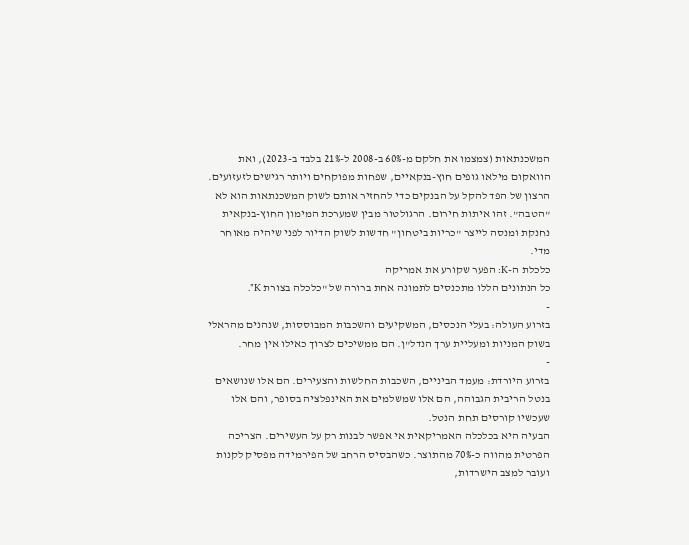המשכנתאות (צמצמו את חלקם מ-60% ב-2008 ל-21% בלבד ב-2023), ואת הוואקום מילאו גופים חוץ-בנקאיים, שפחות מפוקחים ויותר רגישים לזעזועים.
הרצון של הפד להקל על הבנקים כדי להחזיר אותם לשוק המשכנתאות הוא לא "הטבה". זהו איתות חירום. הרגולטור מבין שמערכת המימון החוץ-בנקאית נחנקת ומנסה לייצר "כריות ביטחון" חדשות לשוק הדיור לפני שיהיה מאוחר מדי.
כלכלת ה-K: הפער שקורע את אמריקה
כל הנתונים הללו מתכנסים לתמונה אחת ברורה של "כלכלה בצורת K".
-
בזרוע העולה: בעלי הנכסים, המשקיעים והשכבות המבוססות, שנהנים מהראלי בשוק המניות ומעליית ערך הנדל"ן. הם ממשיכים לצרוך כאילו אין מחר.
-
בזרוע היורדת: מעמד הביניים, השכבות החלשות והצעירים. הם אלו שנושאים בנטל הריבית הגבוהה, הם אלו שמשלמים את האינפלציה בסופר, והם אלו שעכשיו קורסים תחת הנטל.
הבעיה היא בכלכלה האמריקאית אי אפשר לבנות רק על העשירים. הצריכה הפרטית מהווה כ-70% מהתוצר. כשהבסיס הרחב של הפירמידה מפסיק לקנות ועובר למצב הישרדות,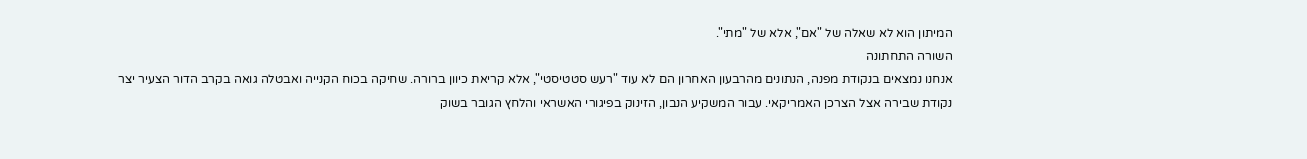המיתון הוא לא שאלה של "אם", אלא של "מתי".
השורה התחתונה
אנחנו נמצאים בנקודת מפנה, הנתונים מהרבעון האחרון הם לא עוד "רעש סטטיסטי", אלא קריאת כיוון ברורה. שחיקה בכוח הקנייה ואבטלה גואה בקרב הדור הצעיר יצר נקודת שבירה אצל הצרכן האמריקאי. עבור המשקיע הנבון, הזינוק בפיגורי האשראי והלחץ הגובר בשוק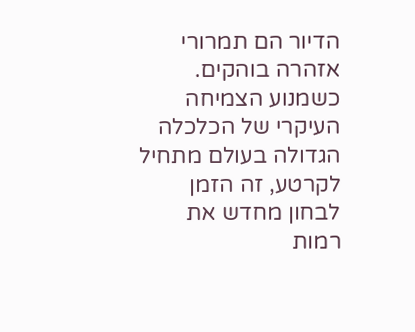הדיור הם תמרורי אזהרה בוהקים. כשמנוע הצמיחה העיקרי של הכלכלה הגדולה בעולם מתחיל לקרטע, זה הזמן לבחון מחדש את רמות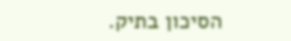הסיכון בתיק.